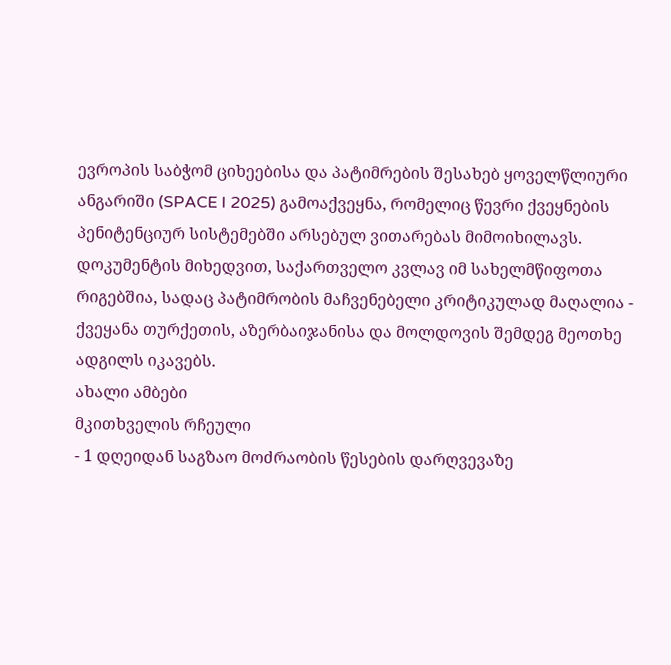ევროპის საბჭომ ციხეებისა და პატიმრების შესახებ ყოველწლიური ანგარიში (SPACE I 2025) გამოაქვეყნა, რომელიც წევრი ქვეყნების პენიტენციურ სისტემებში არსებულ ვითარებას მიმოიხილავს. დოკუმენტის მიხედვით, საქართველო კვლავ იმ სახელმწიფოთა რიგებშია, სადაც პატიმრობის მაჩვენებელი კრიტიკულად მაღალია - ქვეყანა თურქეთის, აზერბაიჯანისა და მოლდოვის შემდეგ მეოთხე ადგილს იკავებს.
ახალი ამბები
მკითხველის რჩეული
- 1 დღეიდან საგზაო მოძრაობის წესების დარღვევაზე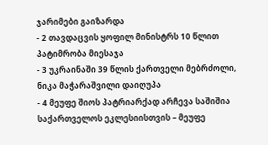ჯარიმები გაიზარდა
- 2 თავდაცვის ყოფილ მინისტრს 10 წლით პატიმრობა მიესაჯა
- 3 უკრაინაში 39 წლის ქართველი მებრძოლი, ნიკა მაჭარაშვილი დაიღუპა
- 4 მეუფე შიოს პატრიარქად არჩევა საშიშია საქართველოს ეკლესიისთვის – მეუფე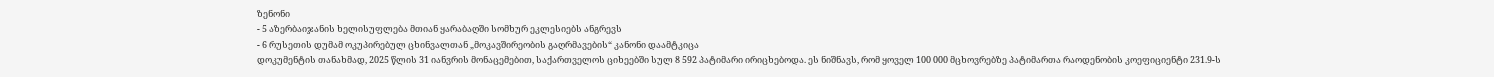ზენონი
- 5 აზერბაიჯანის ხელისუფლება მთიან ყარაბაღში სომხურ ეკლესიებს ანგრევს
- 6 რუსეთის დუმამ ოკუპირებულ ცხინვალთან „მოკავშირეობის გაღრმავების“ კანონი დაამტკიცა
დოკუმენტის თანახმად, 2025 წლის 31 იანვრის მონაცემებით, საქართველოს ციხეებში სულ 8 592 პატიმარი ირიცხებოდა. ეს ნიშნავს, რომ ყოველ 100 000 მცხოვრებზე პატიმართა რაოდენობის კოეფიციენტი 231.9-ს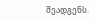შეადგენს.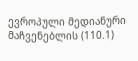ევროპული მედიანური მაჩვენებლის (110.1)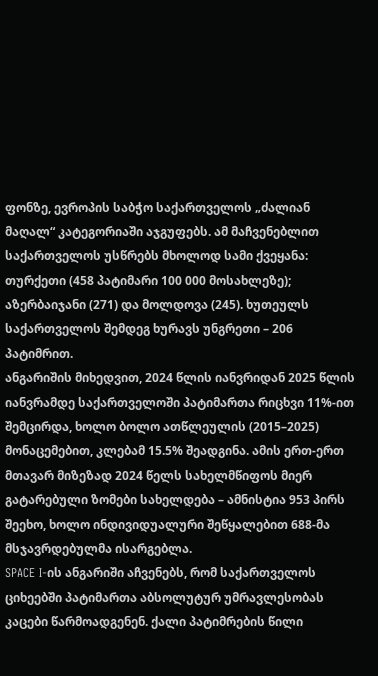ფონზე, ევროპის საბჭო საქართველოს „ძალიან მაღალ“ კატეგორიაში აჯგუფებს. ამ მაჩვენებლით საქართველოს უსწრებს მხოლოდ სამი ქვეყანა: თურქეთი (458 პატიმარი 100 000 მოსახლეზე); აზერბაიჯანი (271) და მოლდოვა (245). ხუთეულს საქართველოს შემდეგ ხურავს უნგრეთი – 206 პატიმრით.
ანგარიშის მიხედვით, 2024 წლის იანვრიდან 2025 წლის იანვრამდე საქართველოში პატიმართა რიცხვი 11%-ით შემცირდა, ხოლო ბოლო ათწლეულის (2015–2025) მონაცემებით, კლებამ 15.5% შეადგინა. ამის ერთ-ერთ მთავარ მიზეზად 2024 წელს სახელმწიფოს მიერ გატარებული ზომები სახელდება – ამნისტია 953 პირს შეეხო, ხოლო ინდივიდუალური შეწყალებით 688-მა მსჯავრდებულმა ისარგებლა.
SPACE I-ის ანგარიში აჩვენებს, რომ საქართველოს ციხეებში პატიმართა აბსოლუტურ უმრავლესობას კაცები წარმოადგენენ. ქალი პატიმრების წილი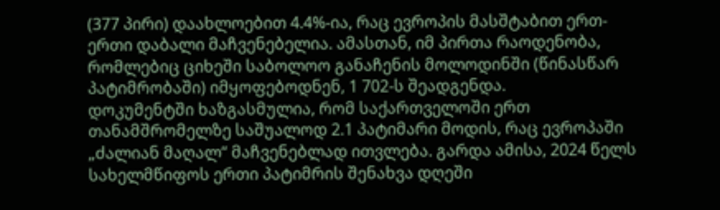(377 პირი) დაახლოებით 4.4%-ია, რაც ევროპის მასშტაბით ერთ-ერთი დაბალი მაჩვენებელია. ამასთან, იმ პირთა რაოდენობა, რომლებიც ციხეში საბოლოო განაჩენის მოლოდინში (წინასწარ პატიმრობაში) იმყოფებოდნენ, 1 702-ს შეადგენდა.
დოკუმენტში ხაზგასმულია, რომ საქართველოში ერთ თანამშრომელზე საშუალოდ 2.1 პატიმარი მოდის, რაც ევროპაში „ძალიან მაღალ“ მაჩვენებლად ითვლება. გარდა ამისა, 2024 წელს სახელმწიფოს ერთი პატიმრის შენახვა დღეში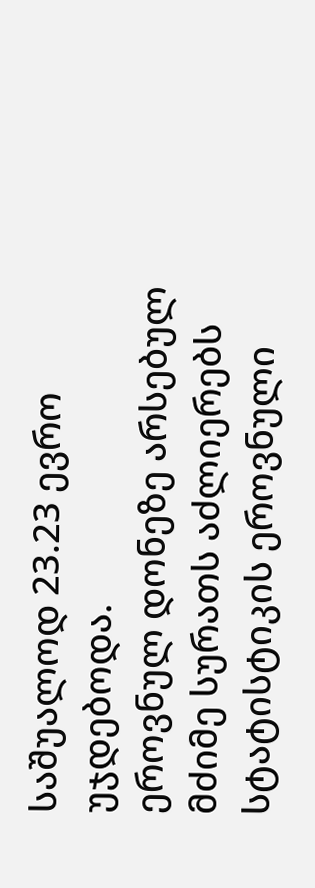საშუალოდ 23.23 ევრო უჯდებოდა.
ეროვნულ დონეზე არსებულ მძიმე სურათს აძლიერებს სტატისტიკის ეროვნული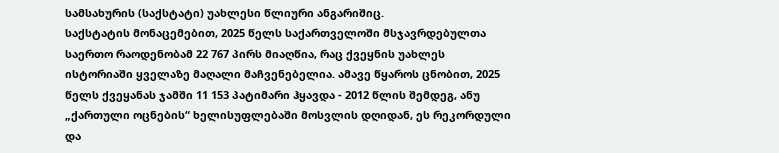სამსახურის (საქსტატი) უახლესი წლიური ანგარიშიც.
საქსტატის მონაცემებით, 2025 წელს საქართველოში მსჯავრდებულთა საერთო რაოდენობამ 22 767 პირს მიაღწია, რაც ქვეყნის უახლეს ისტორიაში ყველაზე მაღალი მაჩვენებელია. ამავე წყაროს ცნობით, 2025 წელს ქვეყანას ჯამში 11 153 პატიმარი ჰყავდა - 2012 წლის შემდეგ, ანუ „ქართული ოცნების“ ხელისუფლებაში მოსვლის დღიდან, ეს რეკორდული და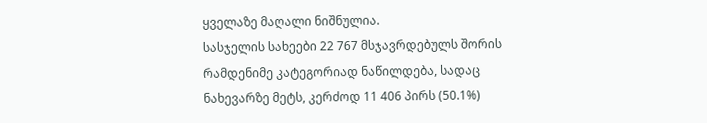ყველაზე მაღალი ნიშნულია.
სასჯელის სახეები 22 767 მსჯავრდებულს შორის რამდენიმე კატეგორიად ნაწილდება, სადაც ნახევარზე მეტს, კერძოდ 11 406 პირს (50.1%)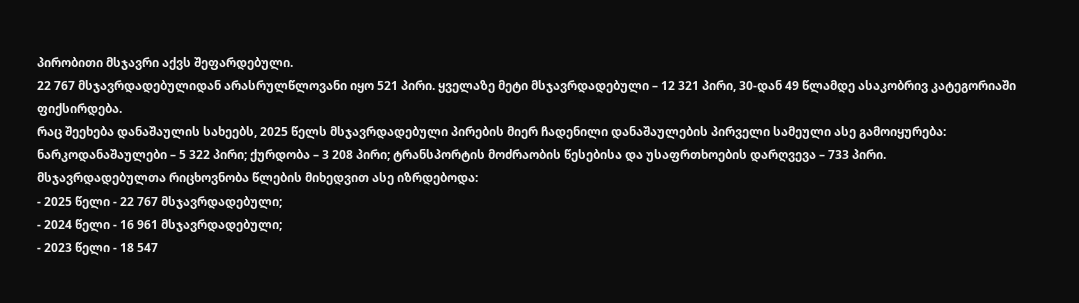პირობითი მსჯავრი აქვს შეფარდებული.
22 767 მსჯავრდადებულიდან არასრულწლოვანი იყო 521 პირი. ყველაზე მეტი მსჯავრდადებული – 12 321 პირი, 30-დან 49 წლამდე ასაკობრივ კატეგორიაში ფიქსირდება.
რაც შეეხება დანაშაულის სახეებს, 2025 წელს მსჯავრდადებული პირების მიერ ჩადენილი დანაშაულების პირველი სამეული ასე გამოიყურება: ნარკოდანაშაულები – 5 322 პირი; ქურდობა – 3 208 პირი; ტრანსპორტის მოძრაობის წესებისა და უსაფრთხოების დარღვევა – 733 პირი.
მსჯავრდადებულთა რიცხოვნობა წლების მიხედვით ასე იზრდებოდა:
- 2025 წელი - 22 767 მსჯავრდადებული;
- 2024 წელი - 16 961 მსჯავრდადებული;
- 2023 წელი - 18 547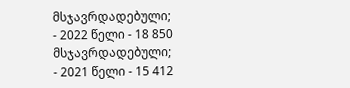მსჯავრდადებული;
- 2022 წელი - 18 850 მსჯავრდადებული;
- 2021 წელი - 15 412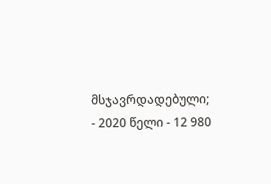მსჯავრდადებული;
- 2020 წელი - 12 980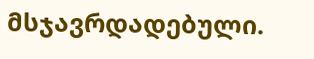მსჯავრდადებული.